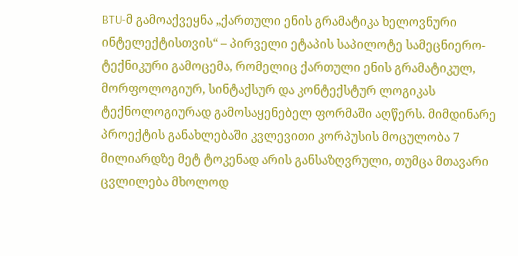BTU-მ გამოაქვეყნა „ქართული ენის გრამატიკა ხელოვნური ინტელექტისთვის“ – პირველი ეტაპის საპილოტე სამეცნიერო-ტექნიკური გამოცემა, რომელიც ქართული ენის გრამატიკულ, მორფოლოგიურ, სინტაქსურ და კონტექსტურ ლოგიკას ტექნოლოგიურად გამოსაყენებელ ფორმაში აღწერს. მიმდინარე პროექტის განახლებაში კვლევითი კორპუსის მოცულობა 7 მილიარდზე მეტ ტოკენად არის განსაზღვრული, თუმცა მთავარი ცვლილება მხოლოდ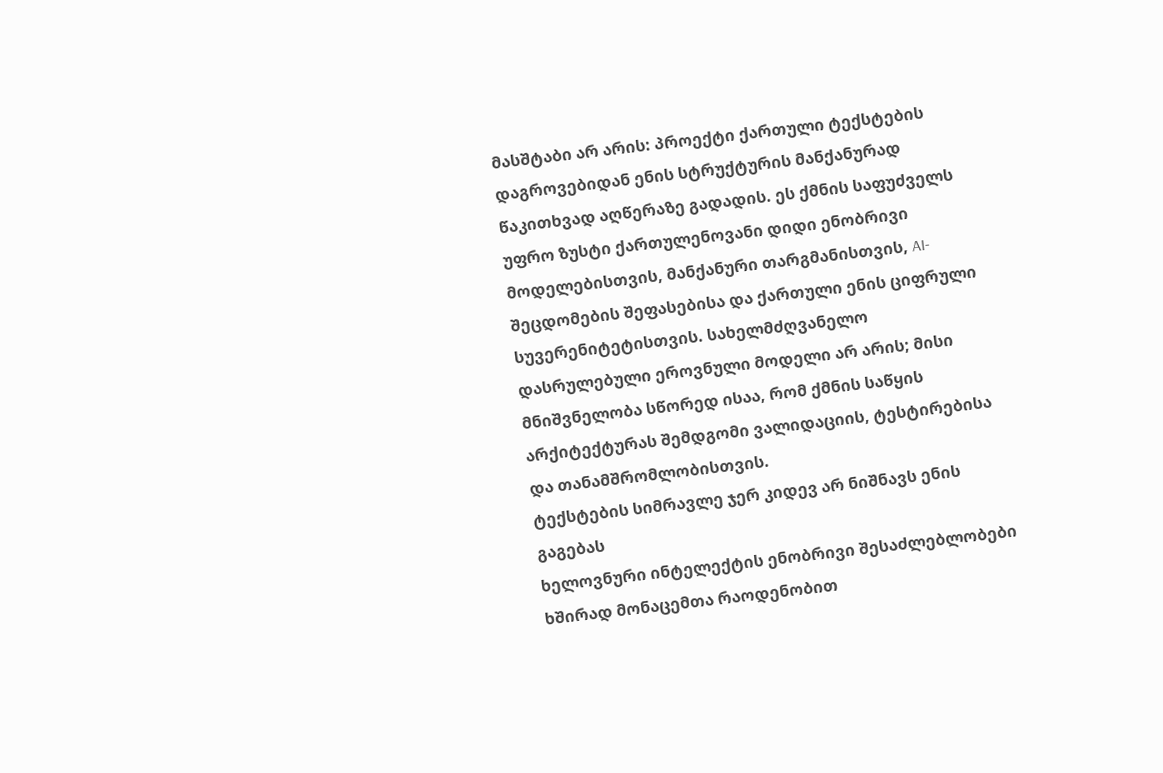მასშტაბი არ არის: პროექტი ქართული ტექსტების დაგროვებიდან ენის სტრუქტურის მანქანურად წაკითხვად აღწერაზე გადადის. ეს ქმნის საფუძველს უფრო ზუსტი ქართულენოვანი დიდი ენობრივი მოდელებისთვის, მანქანური თარგმანისთვის, AI-შეცდომების შეფასებისა და ქართული ენის ციფრული სუვერენიტეტისთვის. სახელმძღვანელო დასრულებული ეროვნული მოდელი არ არის; მისი მნიშვნელობა სწორედ ისაა, რომ ქმნის საწყის არქიტექტურას შემდგომი ვალიდაციის, ტესტირებისა და თანამშრომლობისთვის.
ტექსტების სიმრავლე ჯერ კიდევ არ ნიშნავს ენის გაგებას
ხელოვნური ინტელექტის ენობრივი შესაძლებლობები ხშირად მონაცემთა რაოდენობით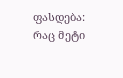ფასდება: რაც მეტი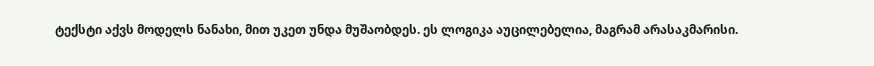ტექსტი აქვს მოდელს ნანახი, მით უკეთ უნდა მუშაობდეს. ეს ლოგიკა აუცილებელია, მაგრამ არასაკმარისი.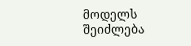მოდელს შეიძლება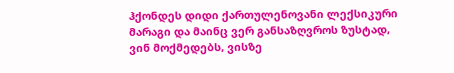ჰქონდეს დიდი ქართულენოვანი ლექსიკური მარაგი და მაინც ვერ განსაზღვროს ზუსტად, ვინ მოქმედებს, ვისზე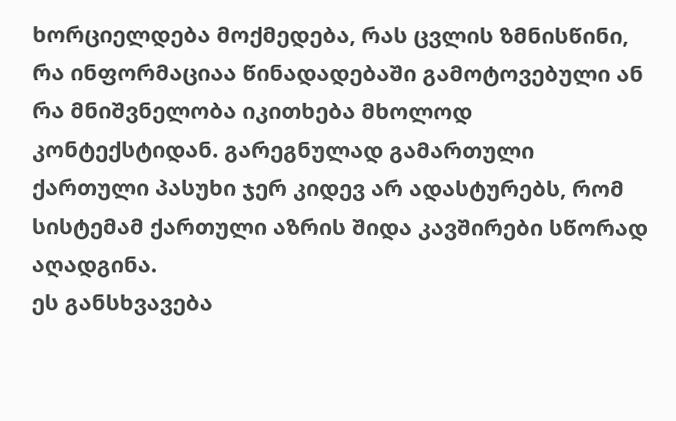ხორციელდება მოქმედება, რას ცვლის ზმნისწინი, რა ინფორმაციაა წინადადებაში გამოტოვებული ან რა მნიშვნელობა იკითხება მხოლოდ კონტექსტიდან. გარეგნულად გამართული ქართული პასუხი ჯერ კიდევ არ ადასტურებს, რომ სისტემამ ქართული აზრის შიდა კავშირები სწორად აღადგინა.
ეს განსხვავება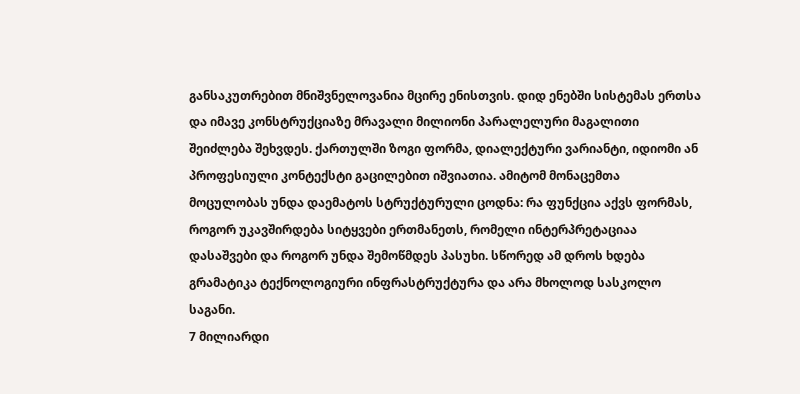განსაკუთრებით მნიშვნელოვანია მცირე ენისთვის. დიდ ენებში სისტემას ერთსა და იმავე კონსტრუქციაზე მრავალი მილიონი პარალელური მაგალითი შეიძლება შეხვდეს. ქართულში ზოგი ფორმა, დიალექტური ვარიანტი, იდიომი ან პროფესიული კონტექსტი გაცილებით იშვიათია. ამიტომ მონაცემთა მოცულობას უნდა დაემატოს სტრუქტურული ცოდნა: რა ფუნქცია აქვს ფორმას, როგორ უკავშირდება სიტყვები ერთმანეთს, რომელი ინტერპრეტაციაა დასაშვები და როგორ უნდა შემოწმდეს პასუხი. სწორედ ამ დროს ხდება გრამატიკა ტექნოლოგიური ინფრასტრუქტურა და არა მხოლოდ სასკოლო საგანი.
7 მილიარდი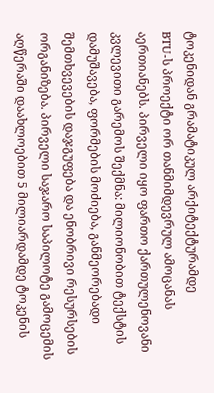ტოკენიდან გრამატიკულ არქიტექტურამდე
BTU-ს პროექტი ორ თანმიმდევრულ ამოცანას აერთიანებს. პირველი იყო ფართო ქართულენოვანი კვლევითი გარემოს შექმნა: მილიონობით ტექსტის დამუშავება, ფორმების მოძიება, განმეორებადი შემთხვევების დაჯგუფება და ენობრივი რესურსების ორგანიზება. პირველი საჯარო საპილოტე გამოცემის აღწერაში დაახლოებით 5 მილიარდამდე ტოკენის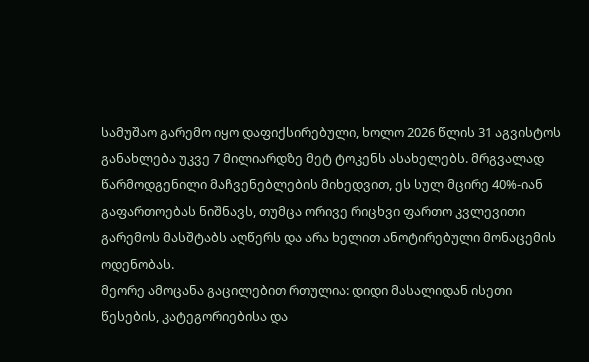სამუშაო გარემო იყო დაფიქსირებული, ხოლო 2026 წლის 31 აგვისტოს განახლება უკვე 7 მილიარდზე მეტ ტოკენს ასახელებს. მრგვალად წარმოდგენილი მაჩვენებლების მიხედვით, ეს სულ მცირე 40%-იან გაფართოებას ნიშნავს, თუმცა ორივე რიცხვი ფართო კვლევითი გარემოს მასშტაბს აღწერს და არა ხელით ანოტირებული მონაცემის ოდენობას.
მეორე ამოცანა გაცილებით რთულია: დიდი მასალიდან ისეთი წესების, კატეგორიებისა და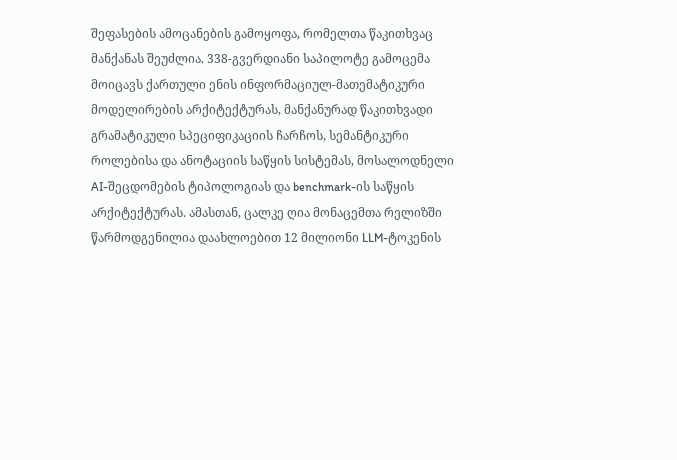შეფასების ამოცანების გამოყოფა, რომელთა წაკითხვაც მანქანას შეუძლია. 338-გვერდიანი საპილოტე გამოცემა მოიცავს ქართული ენის ინფორმაციულ-მათემატიკური მოდელირების არქიტექტურას, მანქანურად წაკითხვადი გრამატიკული სპეციფიკაციის ჩარჩოს, სემანტიკური როლებისა და ანოტაციის საწყის სისტემას, მოსალოდნელი AI-შეცდომების ტიპოლოგიას და benchmark-ის საწყის არქიტექტურას. ამასთან, ცალკე ღია მონაცემთა რელიზში წარმოდგენილია დაახლოებით 12 მილიონი LLM-ტოკენის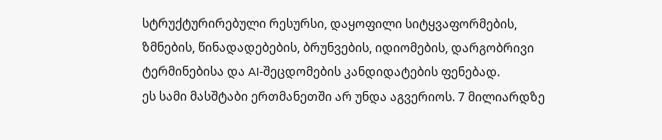სტრუქტურირებული რესურსი, დაყოფილი სიტყვაფორმების, ზმნების, წინადადებების, ბრუნვების, იდიომების, დარგობრივი ტერმინებისა და AI-შეცდომების კანდიდატების ფენებად.
ეს სამი მასშტაბი ერთმანეთში არ უნდა აგვერიოს. 7 მილიარდზე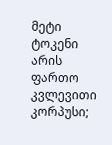მეტი ტოკენი არის ფართო კვლევითი კორპუსი;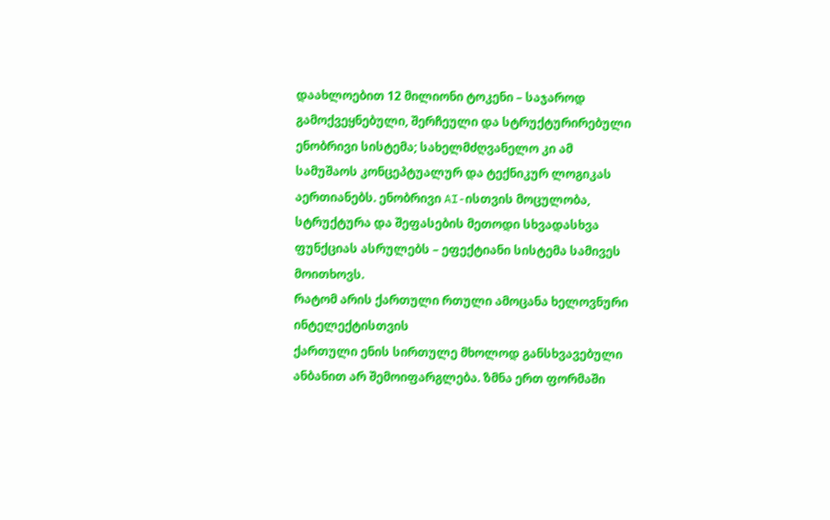დაახლოებით 12 მილიონი ტოკენი – საჯაროდ გამოქვეყნებული, შერჩეული და სტრუქტურირებული ენობრივი სისტემა; სახელმძღვანელო კი ამ სამუშაოს კონცეპტუალურ და ტექნიკურ ლოგიკას აერთიანებს. ენობრივი AI-ისთვის მოცულობა, სტრუქტურა და შეფასების მეთოდი სხვადასხვა ფუნქციას ასრულებს – ეფექტიანი სისტემა სამივეს მოითხოვს.
რატომ არის ქართული რთული ამოცანა ხელოვნური ინტელექტისთვის
ქართული ენის სირთულე მხოლოდ განსხვავებული ანბანით არ შემოიფარგლება. ზმნა ერთ ფორმაში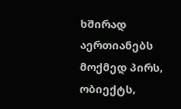ხშირად აერთიანებს მოქმედ პირს, ობიექტს,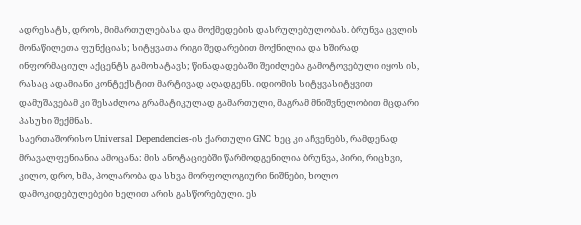ადრესატს, დროს, მიმართულებასა და მოქმედების დასრულებულობას. ბრუნვა ცვლის მონაწილეთა ფუნქციას; სიტყვათა რიგი შედარებით მოქნილია და ხშირად ინფორმაციულ აქცენტს გამოხატავს; წინადადებაში შეიძლება გამოტოვებული იყოს ის, რასაც ადამიანი კონტექსტით მარტივად აღადგენს. იდიომის სიტყვასიტყვით დამუშავებამ კი შესაძლოა გრამატიკულად გამართული, მაგრამ მნიშვნელობით მცდარი პასუხი შექმნას.
საერთაშორისო Universal Dependencies-ის ქართული GNC ხეც კი აჩვენებს, რამდენად მრავალფენიანია ამოცანა: მის ანოტაციებში წარმოდგენილია ბრუნვა, პირი, რიცხვი, კილო, დრო, ხმა, პოლარობა და სხვა მორფოლოგიური ნიშნები, ხოლო დამოკიდებულებები ხელით არის გასწორებული. ეს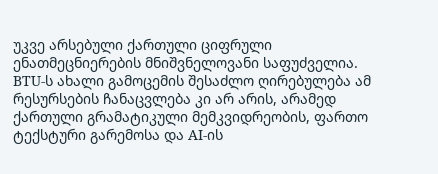უკვე არსებული ქართული ციფრული ენათმეცნიერების მნიშვნელოვანი საფუძველია. BTU-ს ახალი გამოცემის შესაძლო ღირებულება ამ რესურსების ჩანაცვლება კი არ არის, არამედ ქართული გრამატიკული მემკვიდრეობის, ფართო ტექსტური გარემოსა და AI-ის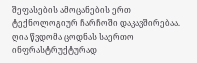შეფასების ამოცანების ერთ ტექნოლოგიურ ჩარჩოში დაკავშირებაა.
ღია წვდომა ცოდნას საერთო ინფრასტრუქტურად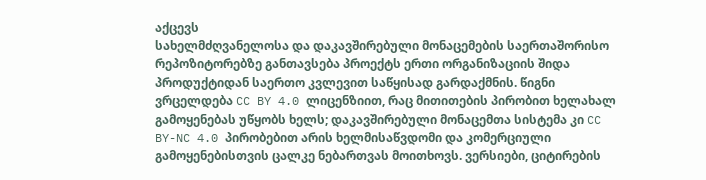აქცევს
სახელმძღვანელოსა და დაკავშირებული მონაცემების საერთაშორისო რეპოზიტორებზე განთავსება პროექტს ერთი ორგანიზაციის შიდა პროდუქტიდან საერთო კვლევით საწყისად გარდაქმნის. წიგნი ვრცელდება CC BY 4.0 ლიცენზიით, რაც მითითების პირობით ხელახალ გამოყენებას უწყობს ხელს; დაკავშირებული მონაცემთა სისტემა კი CC BY-NC 4.0 პირობებით არის ხელმისაწვდომი და კომერციული გამოყენებისთვის ცალკე ნებართვას მოითხოვს. ვერსიები, ციტირების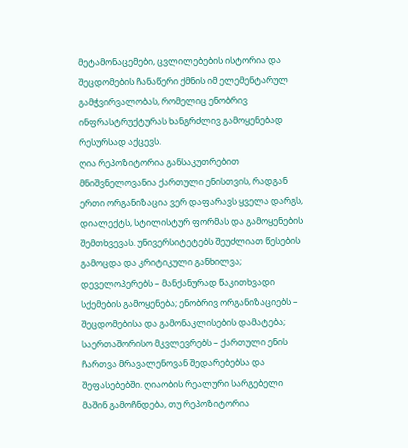მეტამონაცემები, ცვლილებების ისტორია და შეცდომების ჩანაწერი ქმნის იმ ელემენტარულ გამჭვირვალობას, რომელიც ენობრივ ინფრასტრუქტურას ხანგრძლივ გამოყენებად რესურსად აქცევს.
ღია რეპოზიტორია განსაკუთრებით მნიშვნელოვანია ქართული ენისთვის, რადგან ერთი ორგანიზაცია ვერ დაფარავს ყველა დარგს, დიალექტს, სტილისტურ ფორმას და გამოყენების შემთხვევას. უნივერსიტეტებს შეუძლიათ წესების გამოცდა და კრიტიკული განხილვა; დეველოპერებს – მანქანურად წაკითხვადი სქემების გამოყენება; ენობრივ ორგანიზაციებს – შეცდომებისა და გამონაკლისების დამატება; საერთაშორისო მკვლევრებს – ქართული ენის ჩართვა მრავალენოვან შედარებებსა და შეფასებებში. ღიაობის რეალური სარგებელი მაშინ გამოჩნდება, თუ რეპოზიტორია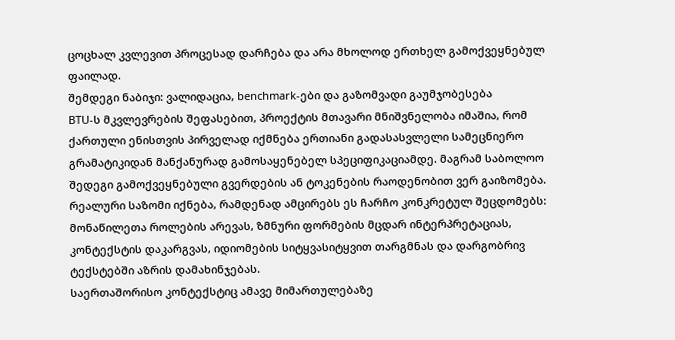ცოცხალ კვლევით პროცესად დარჩება და არა მხოლოდ ერთხელ გამოქვეყნებულ ფაილად.
შემდეგი ნაბიჯი: ვალიდაცია, benchmark-ები და გაზომვადი გაუმჯობესება
BTU-ს მკვლევრების შეფასებით, პროექტის მთავარი მნიშვნელობა იმაშია, რომ ქართული ენისთვის პირველად იქმნება ერთიანი გადასასვლელი სამეცნიერო გრამატიკიდან მანქანურად გამოსაყენებელ სპეციფიკაციამდე. მაგრამ საბოლოო შედეგი გამოქვეყნებული გვერდების ან ტოკენების რაოდენობით ვერ გაიზომება. რეალური საზომი იქნება, რამდენად ამცირებს ეს ჩარჩო კონკრეტულ შეცდომებს: მონაწილეთა როლების არევას, ზმნური ფორმების მცდარ ინტერპრეტაციას, კონტექსტის დაკარგვას, იდიომების სიტყვასიტყვით თარგმნას და დარგობრივ ტექსტებში აზრის დამახინჯებას.
საერთაშორისო კონტექსტიც ამავე მიმართულებაზე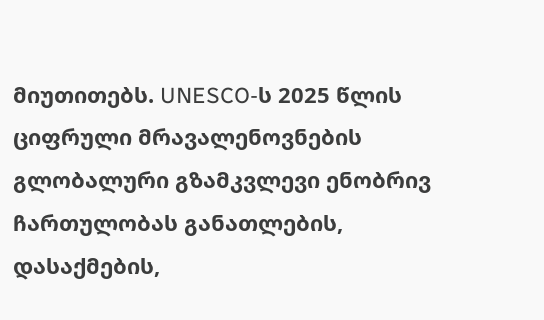მიუთითებს. UNESCO-ს 2025 წლის ციფრული მრავალენოვნების გლობალური გზამკვლევი ენობრივ ჩართულობას განათლების, დასაქმების,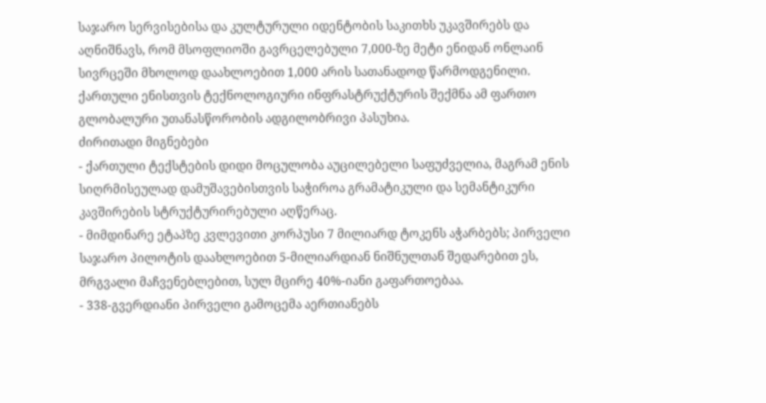საჯარო სერვისებისა და კულტურული იდენტობის საკითხს უკავშირებს და აღნიშნავს, რომ მსოფლიოში გავრცელებული 7,000-ზე მეტი ენიდან ონლაინ სივრცეში მხოლოდ დაახლოებით 1,000 არის სათანადოდ წარმოდგენილი. ქართული ენისთვის ტექნოლოგიური ინფრასტრუქტურის შექმნა ამ ფართო გლობალური უთანასწორობის ადგილობრივი პასუხია.
ძირითადი მიგნებები
- ქართული ტექსტების დიდი მოცულობა აუცილებელი საფუძველია, მაგრამ ენის სიღრმისეულად დამუშავებისთვის საჭიროა გრამატიკული და სემანტიკური კავშირების სტრუქტურირებული აღწერაც.
- მიმდინარე ეტაპზე კვლევითი კორპუსი 7 მილიარდ ტოკენს აჭარბებს; პირველი საჯარო პილოტის დაახლოებით 5-მილიარდიან ნიშნულთან შედარებით ეს, მრგვალი მაჩვენებლებით, სულ მცირე 40%-იანი გაფართოებაა.
- 338-გვერდიანი პირველი გამოცემა აერთიანებს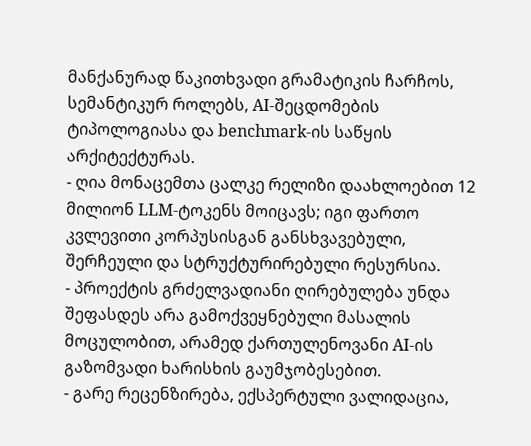მანქანურად წაკითხვადი გრამატიკის ჩარჩოს, სემანტიკურ როლებს, AI-შეცდომების ტიპოლოგიასა და benchmark-ის საწყის არქიტექტურას.
- ღია მონაცემთა ცალკე რელიზი დაახლოებით 12 მილიონ LLM-ტოკენს მოიცავს; იგი ფართო კვლევითი კორპუსისგან განსხვავებული, შერჩეული და სტრუქტურირებული რესურსია.
- პროექტის გრძელვადიანი ღირებულება უნდა შეფასდეს არა გამოქვეყნებული მასალის მოცულობით, არამედ ქართულენოვანი AI-ის გაზომვადი ხარისხის გაუმჯობესებით.
- გარე რეცენზირება, ექსპერტული ვალიდაცია,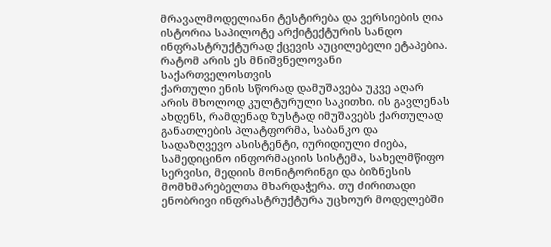მრავალმოდელიანი ტესტირება და ვერსიების ღია ისტორია საპილოტე არქიტექტურის სანდო ინფრასტრუქტურად ქცევის აუცილებელი ეტაპებია.
რატომ არის ეს მნიშვნელოვანი საქართველოსთვის
ქართული ენის სწორად დამუშავება უკვე აღარ არის მხოლოდ კულტურული საკითხი. ის გავლენას ახდენს, რამდენად ზუსტად იმუშავებს ქართულად განათლების პლატფორმა, საბანკო და სადაზღვევო ასისტენტი, იურიდიული ძიება, სამედიცინო ინფორმაციის სისტემა, სახელმწიფო სერვისი, მედიის მონიტორინგი და ბიზნესის მომხმარებელთა მხარდაჭერა. თუ ძირითადი ენობრივი ინფრასტრუქტურა უცხოურ მოდელებში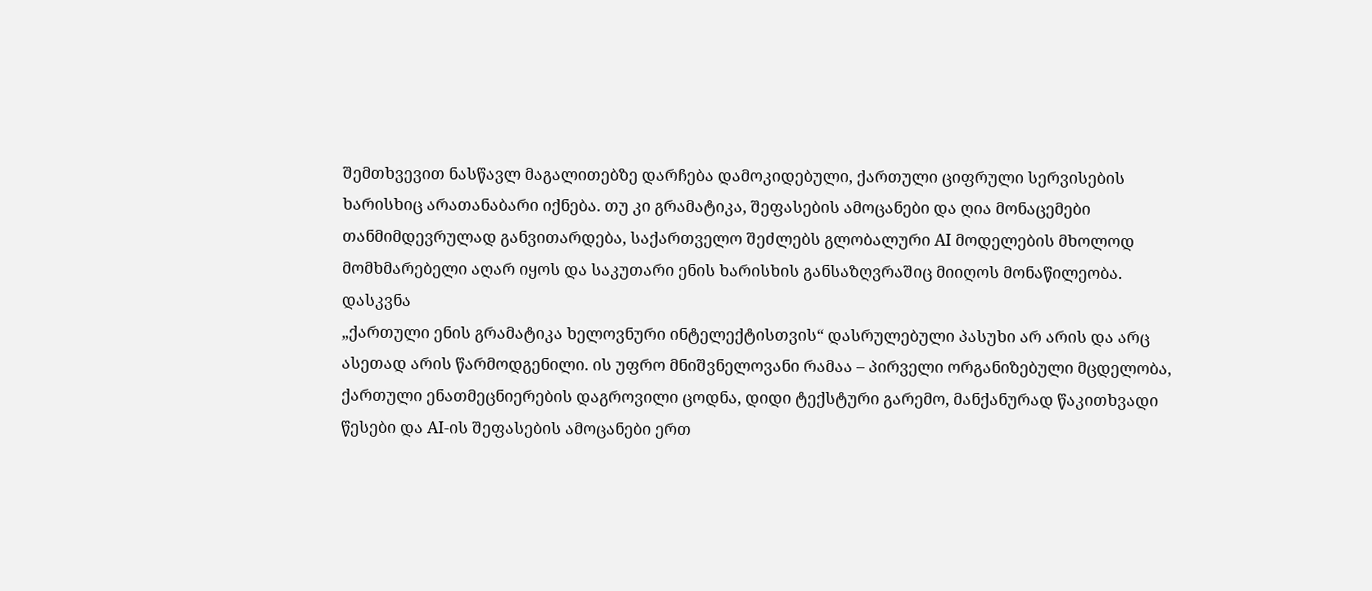შემთხვევით ნასწავლ მაგალითებზე დარჩება დამოკიდებული, ქართული ციფრული სერვისების ხარისხიც არათანაბარი იქნება. თუ კი გრამატიკა, შეფასების ამოცანები და ღია მონაცემები თანმიმდევრულად განვითარდება, საქართველო შეძლებს გლობალური AI მოდელების მხოლოდ მომხმარებელი აღარ იყოს და საკუთარი ენის ხარისხის განსაზღვრაშიც მიიღოს მონაწილეობა.
დასკვნა
„ქართული ენის გრამატიკა ხელოვნური ინტელექტისთვის“ დასრულებული პასუხი არ არის და არც ასეთად არის წარმოდგენილი. ის უფრო მნიშვნელოვანი რამაა – პირველი ორგანიზებული მცდელობა, ქართული ენათმეცნიერების დაგროვილი ცოდნა, დიდი ტექსტური გარემო, მანქანურად წაკითხვადი წესები და AI-ის შეფასების ამოცანები ერთ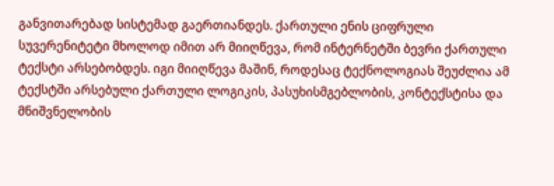განვითარებად სისტემად გაერთიანდეს. ქართული ენის ციფრული სუვერენიტეტი მხოლოდ იმით არ მიიღწევა, რომ ინტერნეტში ბევრი ქართული ტექსტი არსებობდეს. იგი მიიღწევა მაშინ, როდესაც ტექნოლოგიას შეუძლია ამ ტექსტში არსებული ქართული ლოგიკის, პასუხისმგებლობის, კონტექსტისა და მნიშვნელობის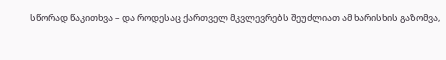სწორად წაკითხვა – და როდესაც ქართველ მკვლევრებს შეუძლიათ ამ ხარისხის გაზომვა,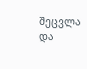შეცვლა და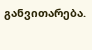განვითარება.